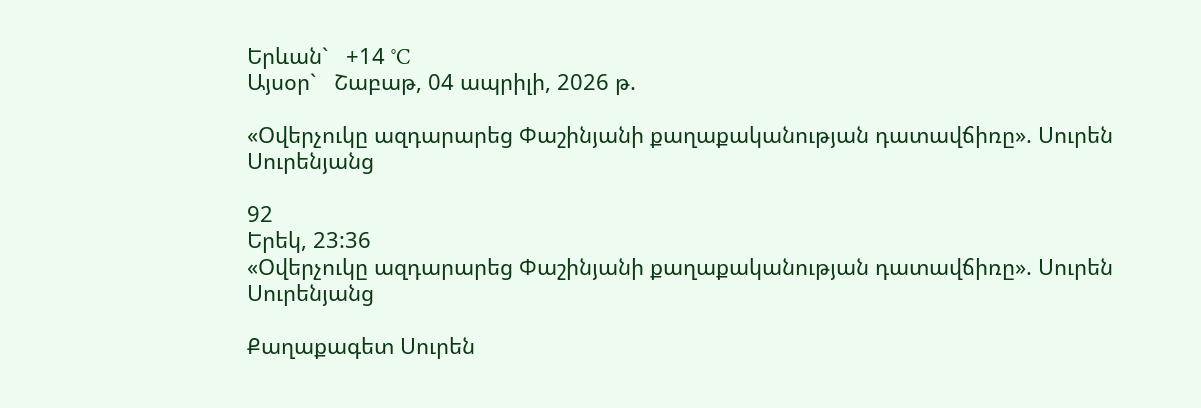Երևան`   +14 °C
Այսօր`   Շաբաթ, 04 ապրիլի, 2026 թ.

«Օվերչուկը ազդարարեց Փաշինյանի քաղաքականության դատավճիռը». Սուրեն Սուրենյանց

92
Երեկ, 23:36
«Օվերչուկը ազդարարեց Փաշինյանի քաղաքականության դատավճիռը». Սուրեն Սուրենյանց

Քաղաքագետ Սուրեն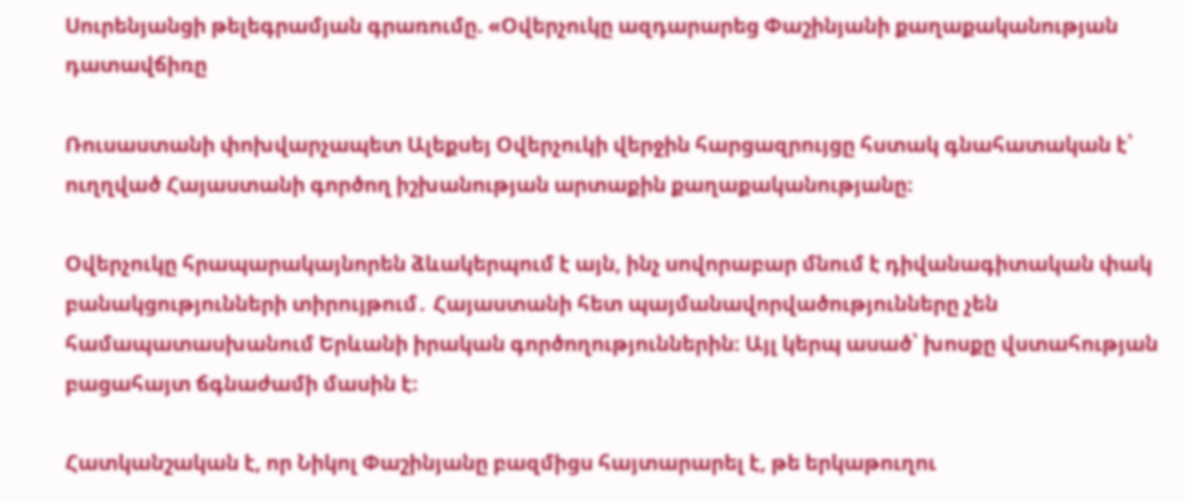Սուրենյանցի թելեգրամյան գրառումը. «Օվերչուկը ազդարարեց Փաշինյանի քաղաքականության դատավճիռը

Ռուսաստանի փոխվարչապետ Ալեքսեյ Օվերչուկի վերջին հարցազրույցը հստակ գնահատական է՝ ուղղված Հայաստանի գործող իշխանության արտաքին քաղաքականությանը։

Օվերչուկը հրապարակայնորեն ձևակերպում է այն, ինչ սովորաբար մնում է դիվանագիտական փակ բանակցությունների տիրույթում․ Հայաստանի հետ պայմանավորվածությունները չեն համապատասխանում Երևանի իրական գործողություններին։ Այլ կերպ ասած՝ խոսքը վստահության բացահայտ ճգնաժամի մասին է։

Հատկանշական է, որ Նիկոլ Փաշինյանը բազմիցս հայտարարել է, թե երկաթուղու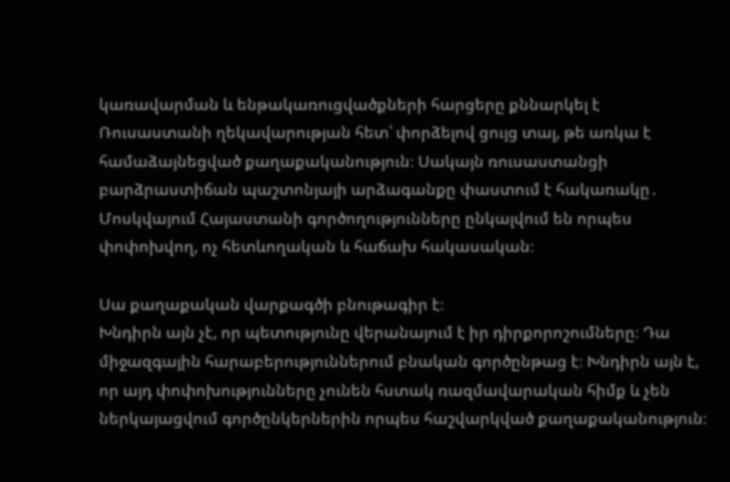կառավարման և ենթակառուցվածքների հարցերը քննարկել է Ռուսաստանի ղեկավարության հետ՝ փորձելով ցույց տալ, թե առկա է համաձայնեցված քաղաքականություն։ Սակայն ռուսաստանցի բարձրաստիճան պաշտոնյայի արձագանքը փաստում է հակառակը․ Մոսկվայում Հայաստանի գործողությունները ընկալվում են որպես փոփոխվող, ոչ հետևողական և հաճախ հակասական։

Սա քաղաքական վարքագծի բնութագիր է։
Խնդիրն այն չէ, որ պետությունը վերանայում է իր դիրքորոշումները։ Դա միջազգային հարաբերություններում բնական գործընթաց է։ Խնդիրն այն է, որ այդ փոփոխությունները չունեն հստակ ռազմավարական հիմք և չեն ներկայացվում գործընկերներին որպես հաշվարկված քաղաքականություն։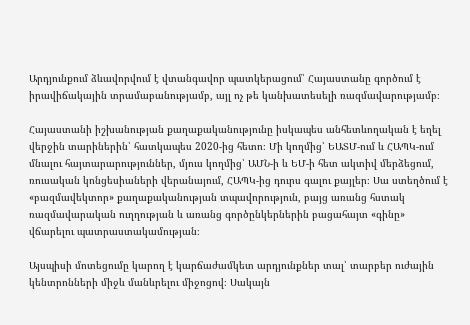Արդյունքում ձևավորվում է վտանգավոր պատկերացում՝ Հայաստանը գործում է իրավիճակային տրամաբանությամբ, այլ ոչ թե կանխատեսելի ռազմավարությամբ։

Հայաստանի իշխանության քաղաքականությունը իսկապես անհետևողական է եղել վերջին տարիներին՝ հատկապես 2020-ից հետո։ Մի կողմից՝ ԵԱՏՄ-ում և ՀԱՊԿ-ում մնալու հայտարարություններ, մյուս կողմից՝ ԱՄՆ-ի և ԵՄ-ի հետ ակտիվ մերձեցում, ռուսական կոնցեսիաների վերանայում, ՀԱՊԿ-ից դուրս գալու քայլեր։ Սա ստեղծում է «բազմավեկտոր» քաղաքականության տպավորություն, բայց առանց հստակ ռազմավարական ուղղության և առանց գործընկերներին բացահայտ «գինը» վճարելու պատրաստակամության։

Այսպիսի մոտեցումը կարող է կարճաժամկետ արդյունքներ տալ՝ տարբեր ուժային կենտրոնների միջև մանևրելու միջոցով։ Սակայն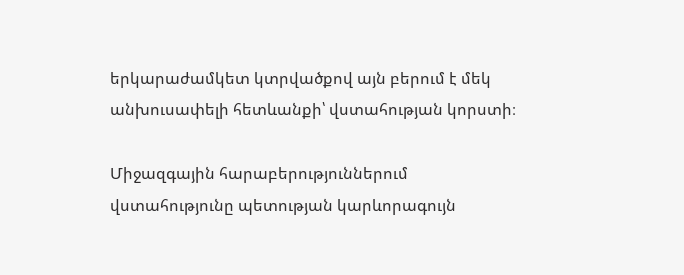երկարաժամկետ կտրվածքով այն բերում է մեկ անխուսափելի հետևանքի՝ վստահության կորստի։

Միջազգային հարաբերություններում վստահությունը պետության կարևորագույն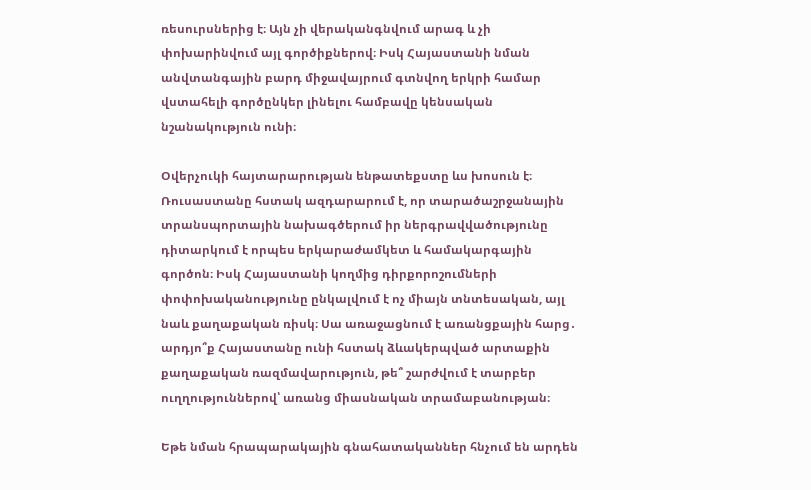ռեսուրսներից է։ Այն չի վերականգնվում արագ և չի փոխարինվում այլ գործիքներով։ Իսկ Հայաստանի նման անվտանգային բարդ միջավայրում գտնվող երկրի համար վստահելի գործընկեր լինելու համբավը կենսական նշանակություն ունի։

Օվերչուկի հայտարարության ենթատեքստը ևս խոսուն է։ Ռուսաստանը հստակ ազդարարում է, որ տարածաշրջանային տրանսպորտային նախագծերում իր ներգրավվածությունը դիտարկում է որպես երկարաժամկետ և համակարգային գործոն։ Իսկ Հայաստանի կողմից դիրքորոշումների փոփոխականությունը ընկալվում է ոչ միայն տնտեսական, այլ նաև քաղաքական ռիսկ։ Սա առաջացնում է առանցքային հարց․ արդյո՞ք Հայաստանը ունի հստակ ձևակերպված արտաքին քաղաքական ռազմավարություն, թե՞ շարժվում է տարբեր ուղղություններով՝ առանց միասնական տրամաբանության։

Եթե նման հրապարակային գնահատականներ հնչում են արդեն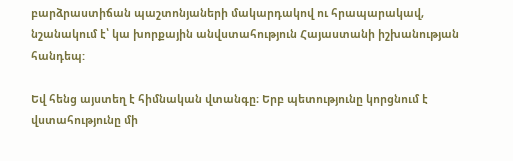բարձրաստիճան պաշտոնյաների մակարդակով ու հրապարակավ, նշանակում է՝ կա խորքային անվստահություն Հայաստանի իշխանության հանդեպ:

Եվ հենց այստեղ է հիմնական վտանգը։ Երբ պետությունը կորցնում է վստահությունը մի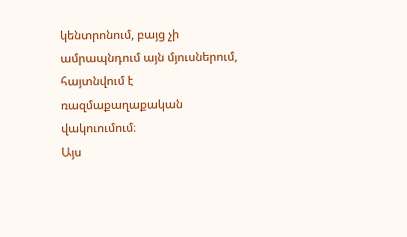կենտրոնում, բայց չի ամրապնդում այն մյուսներում, հայտնվում է ռազմաքաղաքական վակուումում։
Այս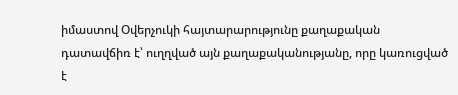իմաստով Օվերչուկի հայտարարությունը քաղաքական դատավճիռ է՝ ուղղված այն քաղաքականությանը, որը կառուցված է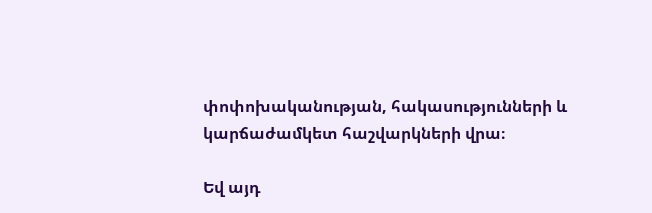փոփոխականության, հակասությունների և կարճաժամկետ հաշվարկների վրա։

Եվ այդ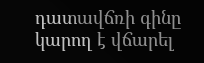դատավճռի գինը կարող է վճարել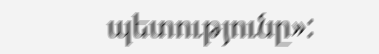պետությունը»: